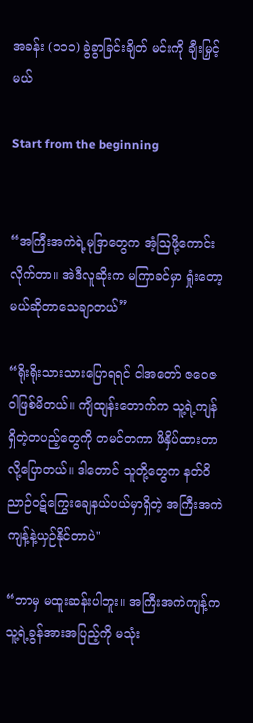အခန်း (၁၁၁) ခွဲခွာခြင်းချိတ် မင်းကို ချီးမြှင့်မယ်

Start from the beginning


“အကြီးအကဲရဲ့မုဒြာတွေက အံ့ဩဖို့ကောင်းလိုက်တာ။ အဲဒီလူဆိုးက မကြာခင်မှာ ရှုံးတော့မယ်ဆိုတာသေချာတယ်”

“ရိုးရိုးသားသားပြောရရင် ငါအတော် ဇဝေဇဝါဖြစ်မိတယ်။ ကျိထျန်းတောက်က သူ့ရဲ့ကျန်ရှိတဲ့တပည့်တွေကို တမင်တကာ ဖိနှိပ်ထားတာလို့ပြောတယ်။ ဒါတောင် သူတို့တွေက နတ်ဝိညာဉ်ဝဋ်ကြွေးချေနယ်ပယ်မှာရှိတဲ့ အကြီးအကဲကျန့်နဲ့ယှဉ်နိုင်တာပဲ"

“ဘာမှ မထူးဆန်းပါဘူး။ အကြီးအကဲကျန့်က သူ့ရဲ့ခွန်အားအပြည့်ကို မသုံး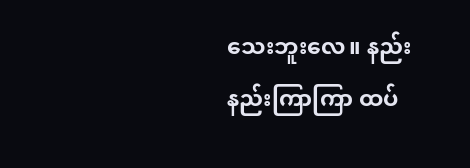သေးဘူးလေ။ နည်းနည်းကြာကြာ ထပ်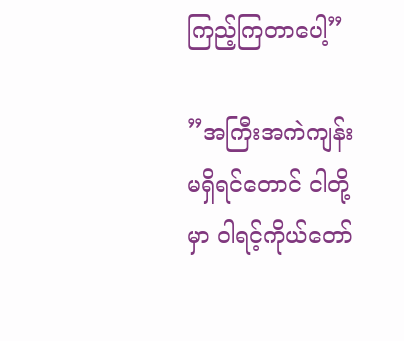ကြည့်ကြတာပေါ့”

”အကြီးအကဲကျန်းမရှိရင်တောင် ငါတို့မှာ ဝါရင့်ကိုယ်တော်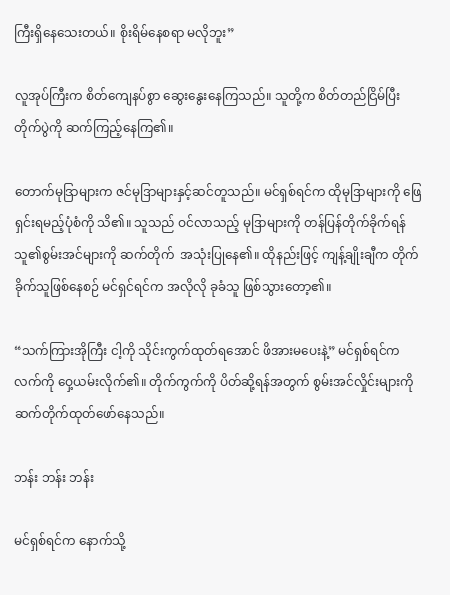ကြီးရှိနေသေးတယ်။ စိုးရိမ်နေစရာ မလိုဘူး”

လူအုပ်ကြီးက စိတ်ကျေနပ်စွာ ဆွေးနွေးနေကြသည်။ သူတို့က စိတ်တည်ငြိမ်ပြီး တိုက်ပွဲကို ဆက်ကြည့်နေကြ၏။

တောက်မုဒြာများက ဇင်မုဒြာများနှင့်ဆင်တူသည်။ မင်ရှစ်ရင်က ထိုမုဒြာများကို ဖြေရှင်းရမည့်ပုံစံကို သိ၏။ သူသည် ဝင်လာသည့် မုဒြာများကို တန်ပြန်တိုက်ခိုက်ရန် သူ၏စွမ်းအင်များကို ဆက်တိုက်  အသုံးပြုနေ၏။ ထိုနည်းဖြင့် ကျန့်ချိုးချီက တိုက်ခိုက်သူဖြစ်နေစဉ် မင်ရှင်ရင်က အလိုလို ခုခံသူ ဖြစ်သွားတော့၏။

“သက်ကြားအိုကြီး ငါ့ကို သိုင်းကွက်ထုတ်ရအောင် ဖိအားမပေးနဲ့” မင်ရှစ်ရင်က လက်ကို ဝှေ့ယမ်းလိုက်၏။ တိုက်ကွက်ကို ပိတ်ဆို့ရန်အတွက် စွမ်းအင်လှိုင်းများကို ဆက်တိုက်ထုတ်ဖော်နေသည်။

ဘန်း ဘန်း ဘန်း

မင်ရှစ်ရင်က နောက်သို့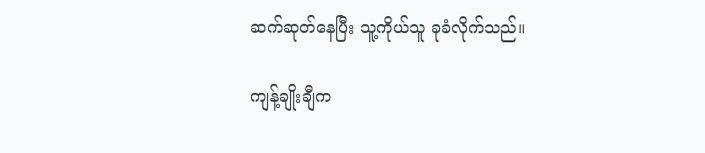ဆက်ဆုတ်နေပြီး သူ့ကိုယ်သူ ခုခံလိုက်သည်။

ကျန့်ချိုးချီက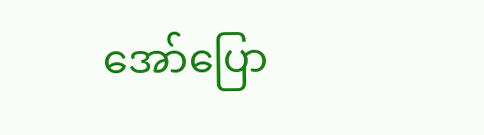အော်ပြော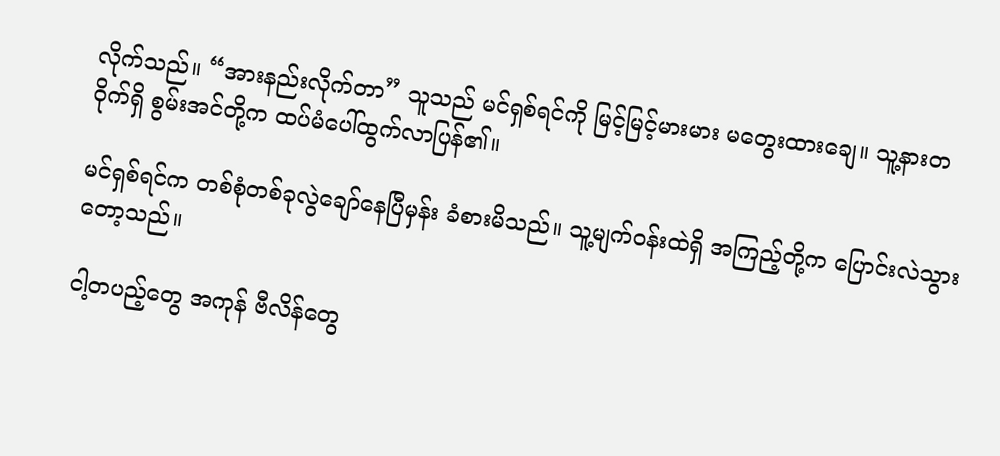လိုက်သည်။ “အားနည်းလိုက်တာ” သူသည် မင်ရှစ်ရင်ကို မြင့်မြင့်မားမား မတွေးထားချေ။ သူ့နားတဝိုက်ရှိ စွမ်းအင်တို့က ထပ်မံပေါ်ထွက်လာပြန်၏။

မင်ရှစ်ရင်က တစ်စုံတစ်ခုလွဲချော်နေပြီမှန်း ခံစားမိသည်။ သူ့မျက်ဝန်းထဲရှိ အကြည့်တို့က ပြောင်းလဲသွားတော့သည်။

ငါ့တပည့်တွေ အကုန် ဗီလိန်တွေ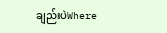ချည်းပဲWhere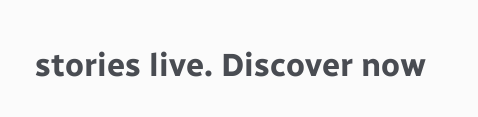stories live. Discover now